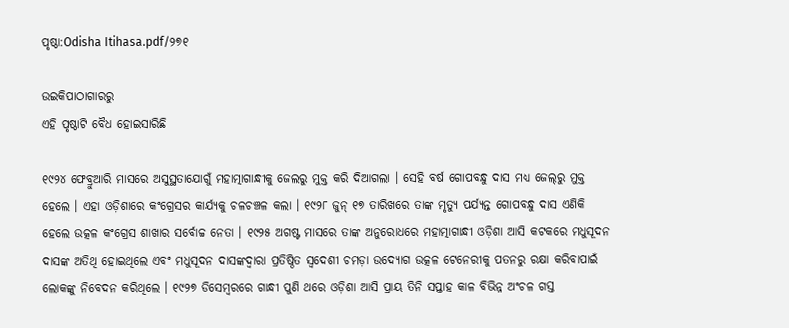ପୃଷ୍ଠା:Odisha Itihasa.pdf/୨୭୧

ଉଇକିପାଠାଗାର‌ରୁ
ଏହି ପୃଷ୍ଠାଟି ବୈଧ ହୋଇସାରିଛି

୧୯୨୪ ଫେବ୍ରୁଆରି ମାସରେ ଅସୁସ୍ଥତାଯୋଗୁଁ ମହାତ୍ମାଗାନ୍ଧୀକୁ ଜେଲରୁ ମୁକ୍ତ କରି ଦିଆଗଲା । ସେହି ବର୍ଷ ଗୋପବନ୍ଧୁ ଦାସ ମଧ୍ୟ ଜେଲ୍‍ରୁ ମୁକ୍ତ ହେଲେ । ଏହା ଓଡ଼ିଶାରେ କଂଗ୍ରେସର କାର୍ଯ୍ୟକୁ ଚଳଚଞ୍ଚଳ କଲା । ୧୯୨୮ ଜୁନ୍ ୧୭ ତାରିଖରେ ତାଙ୍କ ମୃତ୍ୟୁ ପର୍ଯ୍ୟନ୍ତ ଗୋପବନ୍ଧୁ ଦାସ ଏଣିକି ହେଲେ ଉତ୍କଳ କଂଗ୍ରେସ ଶାଖାର ସର୍ବୋଚ୍ଚ ନେତା । ୧୯୨୫ ଅଗଷ୍ଟ ମାସରେ ତାଙ୍କ ଅନୁରୋଧରେ ମହାତ୍ମାଗାନ୍ଧୀ ଓଡ଼ିଶା ଆସି କଟକରେ ମଧୁସୂଦନ ଦାସଙ୍କ ଅତିଥି ହୋଇଥିଲେ ଏବଂ ମଧୁସୂଦନ ଦାସଙ୍କଦ୍ୱାରା ପ୍ରତିଷ୍ଠିତ ସ୍ୱଦେଶୀ ଚମଡ଼ା ଉଦ୍ୟୋଗ ଉତ୍କଳ ଟେନେରୀକୁ ପତନରୁ ରକ୍ଷା କରିବାପାଇଁ ଲୋକଙ୍କୁ ନିବେଦନ କରିଥିଲେ । ୧୯୨୭ ଡିସେମ୍ବରରେ ଗାନ୍ଧୀ ପୁଣି ଥରେ ଓଡ଼ିଶା ଆସି ପ୍ରାୟ ତିନି ସପ୍ତାହ କାଳ ବିଭିନ୍ନ ଅଂଚଳ ଗସ୍ତ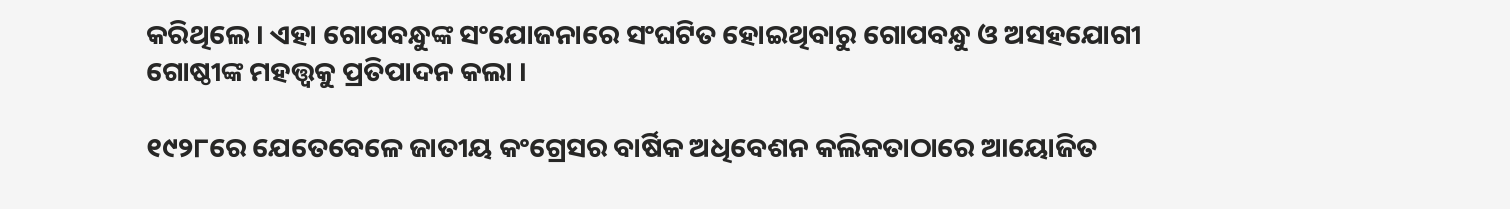କରିଥିଲେ । ଏହା ଗୋପବନ୍ଧୁଙ୍କ ସଂଯୋଜନାରେ ସଂଘଟିତ ହୋଇଥିବାରୁ ଗୋପବନ୍ଧୁ ଓ ଅସହଯୋଗୀ ଗୋଷ୍ଠୀଙ୍କ ମହତ୍ତ୍ୱକୁ ପ୍ରତିପାଦନ କଲା ।

୧୯୨୮ରେ ଯେତେବେଳେ ଜାତୀୟ କଂଗ୍ରେସର ବାର୍ଷିକ ଅଧିବେଶନ କଲିକତାଠାରେ ଆୟୋଜିତ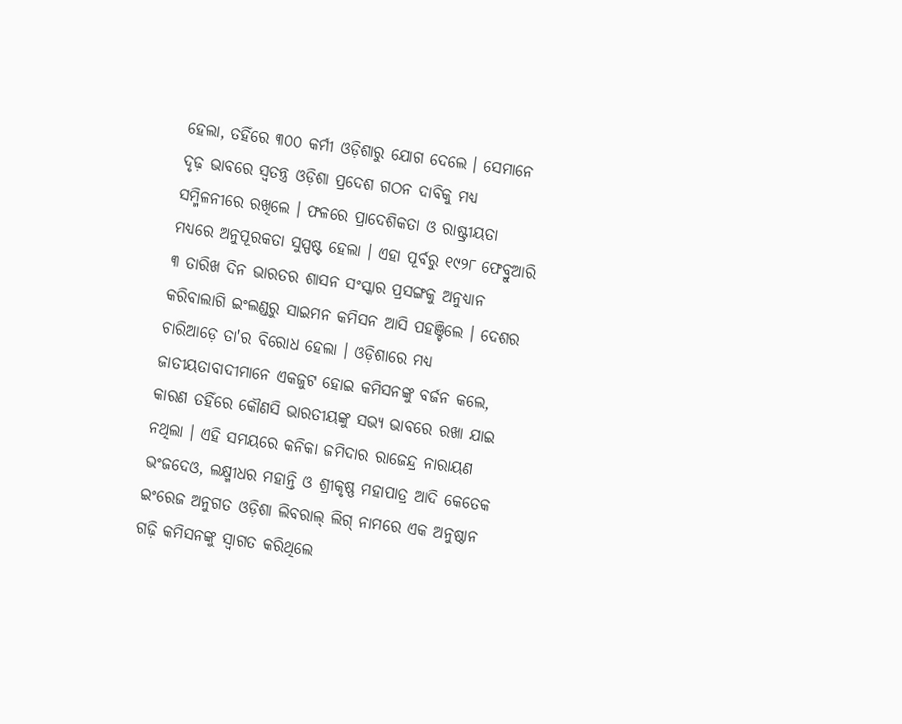ହେଲା, ତହିଁରେ ୩୦୦ କର୍ମୀ ଓଡ଼ିଶାରୁ ଯୋଗ ଦେଲେ । ସେମାନେ ଦୃଢ଼ ଭାବରେ ସ୍ୱତନ୍ତ୍ର ଓଡ଼ିଶା ପ୍ରଦେଶ ଗଠନ ଦାବିକୁ ମଧ୍ୟ ସମ୍ମିଳନୀରେ ରଖିଲେ । ଫଳରେ ପ୍ରାଦେଶିକତା ଓ ରାଷ୍ଟ୍ରୀୟତା ମଧ୍ୟରେ ଅନୁପୂରକତା ସୁସ୍ପଷ୍ଟ ହେଲା । ଏହା ପୂର୍ବରୁ ୧୯୨୮ ଫେବ୍ରୁଆରି ୩ ତାରିଖ ଦିନ ଭାରତର ଶାସନ ସଂସ୍କାର ପ୍ରସଙ୍ଗକୁ ଅନୁଧ୍ୟାନ କରିବାଲାଗି ଇଂଲଣ୍ଡରୁ ସାଇମନ କମିସନ ଆସି ପହଞ୍ଚିଲେ । ଦେଶର ଚାରିଆଡ଼େ ତା'ର ବିରୋଧ ହେଲା । ଓଡ଼ିଶାରେ ମଧ୍ୟ ଜାତୀୟତାବାଦୀମାନେ ଏକଜୁଟ ହୋଇ କମିସନଙ୍କୁ ବର୍ଜନ କଲେ, କାରଣ ତହିଁରେ କୌଣସି ଭାରତୀୟଙ୍କୁ ସଭ୍ୟ ଭାବରେ ରଖା ଯାଇ ନଥିଲା । ଏହି ସମୟରେ କନିକା ଜମିଦାର ରାଜେନ୍ଦ୍ର ନାରାୟଣ ଭଂଜଦେଓ, ଲକ୍ଷ୍ମୀଧର ମହାନ୍ତି ଓ ଶ୍ରୀକୃଷ୍ଣ ମହାପାତ୍ର ଆଦି କେତେକ ଇଂରେଜ ଅନୁଗତ ଓଡ଼ିଶା ଲିବରାଲ୍‍ ଲିଗ୍‍ ନାମରେ ଏକ ଅନୁଷ୍ଠାନ ଗଢ଼ି କମିସନଙ୍କୁ ସ୍ୱାଗତ କରିଥିଲେ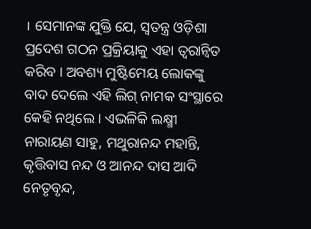। ସେମାନଙ୍କ ଯୁକ୍ତି ଯେ, ସ୍ୱତନ୍ତ୍ର ଓଡ଼ିଶା ପ୍ରଦେଶ ଗଠନ ପ୍ରକ୍ରିୟାକୁ ଏହା ତ୍ୱରାନ୍ୱିତ କରିବ । ଅବଶ୍ୟ ମୁଷ୍ଟିମେୟ ଲୋକଙ୍କୁ ବାଦ ଦେଲେ ଏହି ଲିଗ୍‍ ନାମକ ସଂସ୍ଥାରେ କେହି ନଥିଲେ । ଏଭଳିକି ଲକ୍ଷ୍ମୀ ନାରାୟଣ ସାହୁ, ମଥୁରାନନ୍ଦ ମହାନ୍ତି, କୃତ୍ତିବାସ ନନ୍ଦ ଓ ଆନନ୍ଦ ଦାସ ଆଦି ନେତୃବୃନ୍ଦ,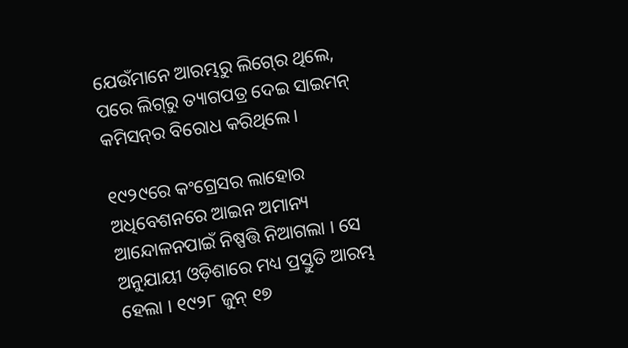ଯେଉଁମାନେ ଆରମ୍ଭରୁ ଲିଗ୍‍ରେ ଥିଲେ, ପରେ ଲିଗ୍‍ରୁ ତ୍ୟାଗପତ୍ର ଦେଇ ସାଇମନ୍‍ କମିସନ୍‍ର ବିରୋଧ କରିଥିଲେ ।

୧୯୨୯ରେ କଂଗ୍ରେସର ଲାହୋର ଅଧିବେଶନରେ ଆଇନ ଅମାନ୍ୟ ଆନ୍ଦୋଳନପାଇଁ ନିଷ୍ପତ୍ତି ନିଆଗଲା । ସେ ଅନୁଯାୟୀ ଓଡ଼ିଶାରେ ମଧ୍ୟ ପ୍ରସ୍ତୁତି ଆରମ୍ଭ ହେଲା । ୧୯୨୮ ଜୁନ୍ ୧୭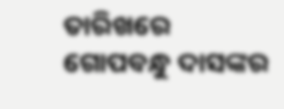ତାରିଖରେ ଗୋପବନ୍ଧୁ ଦାସଙ୍କର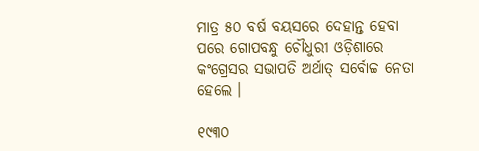ମାତ୍ର ୫୦ ବର୍ଷ ବୟସରେ ଦେହାନ୍ତ ହେବା ପରେ ଗୋପବନ୍ଧୁ ଚୌଧୁରୀ ଓଡ଼ିଶାରେ କଂଗ୍ରେସର ସଭାପତି ଅର୍ଥାତ୍‍ ସର୍ବୋଚ୍ଚ ନେତା ହେଲେ ।

୧୯୩୦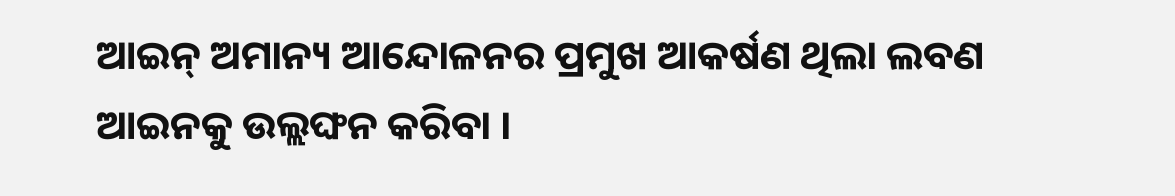ଆଇନ୍‍ ଅମାନ୍ୟ ଆନ୍ଦୋଳନର ପ୍ରମୁଖ ଆକର୍ଷଣ ଥିଲା ଲବଣ ଆଇନକୁ ଉଲ୍ଲଙ୍ଘନ କରିବା ।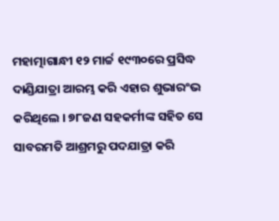ମହାତ୍ମାଗାନ୍ଧୀ ୧୨ ମାର୍ଚ୍ଚ ୧୯୩୦ରେ ପ୍ରସିଦ୍ଧ ଦାଣ୍ଡିଯାତ୍ରା ଆରମ୍ଭ କରି ଏହାର ଶୁଭାରଂଭ କରିଥିଲେ । ୭୮ଜଣ ସହକର୍ମୀଙ୍କ ସହିତ ସେ ସାବରମତି ଆଶ୍ରମରୁ ପଦଯାତ୍ରା କରି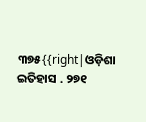୩୭୫{{right|ଓଡ଼ିଶା ଇତିହାସ . ୨୭୧